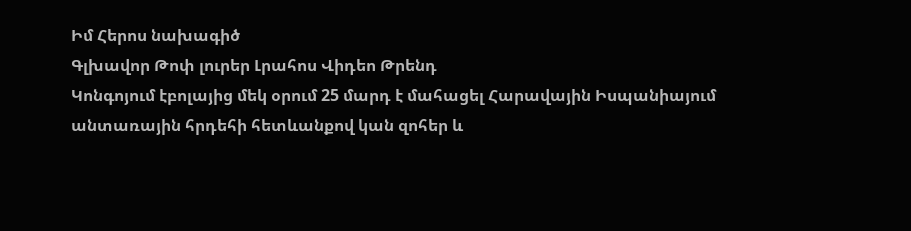Իմ Հերոս նախագիծ
Գլխավոր Թոփ լուրեր Լրահոս Վիդեո Թրենդ
Կոնգոյում էբոլայից մեկ օրում 25 մարդ է մահացել Հարավային Իսպանիայում անտառային հրդեհի հետևանքով կան զոհեր և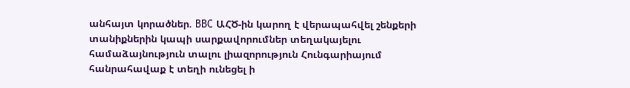անհայտ կորածներ. BBC ԱՀԾ-ին կարող է վերապահվել շենքերի տանիքներին կապի սարքավորումներ տեղակայելու համաձայնություն տալու լիազորություն Հունգարիայում հանրահավաք է տեղի ունեցել ի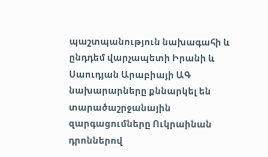պաշտպանություն նախագահի և ընդդեմ վարչապետի Իրանի և Սաուդյան Արաբիայի ԱԳ նախարարները քննարկել են տարածաշրջանային զարգացումները Ուկրաինան դրոններով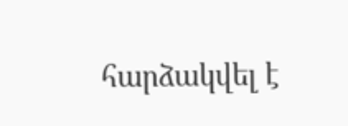հարձակվել է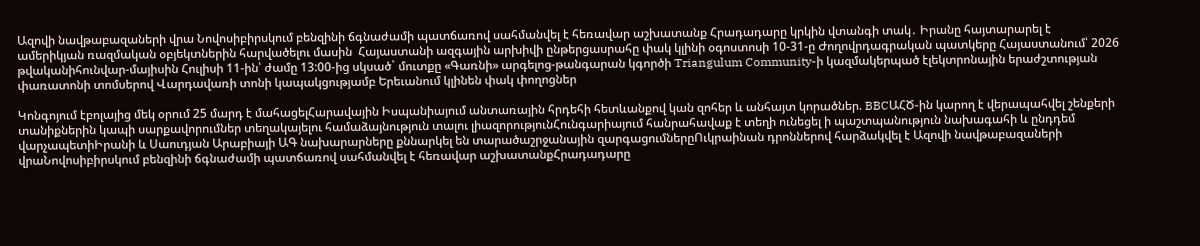Ազովի նավթաբազաների վրա Նովոսիբիրսկում բենզինի ճգնաժամի պատճառով սահմանվել է հեռավար աշխատանք Հրադադարը կրկին վտանգի տակ․ Իրանը հայտարարել է ամերիկյան ռազմական օբյեկտներին հարվածելու մասին  Հայաստանի ազգային արխիվի ընթերցասրահը փակ կլինի օգոստոսի 10-31-ը Ժողովրդագրական պատկերը Հայաստանում՝ 2026 թվականիհունվար-մայիսին Հուլիսի 11-ին՝ ժամը 13:00-ից սկսած` մուտքը «Գառնի» արգելոց-թանգարան կգործի Triangulum Community-ի կազմակերպած էլեկտրոնային երաժշտության փառատոնի տոմսերով Վարդավառի տոնի կապակցությամբ Երեւանում կլինեն փակ փողոցներ

Կոնգոյում էբոլայից մեկ օրում 25 մարդ է մահացելՀարավային Իսպանիայում անտառային հրդեհի հետևանքով կան զոհեր և անհայտ կորածներ. BBCԱՀԾ-ին կարող է վերապահվել շենքերի տանիքներին կապի սարքավորումներ տեղակայելու համաձայնություն տալու լիազորությունՀունգարիայում հանրահավաք է տեղի ունեցել ի պաշտպանություն նախագահի և ընդդեմ վարչապետիԻրանի և Սաուդյան Արաբիայի ԱԳ նախարարները քննարկել են տարածաշրջանային զարգացումներըՈւկրաինան դրոններով հարձակվել է Ազովի նավթաբազաների վրաՆովոսիբիրսկում բենզինի ճգնաժամի պատճառով սահմանվել է հեռավար աշխատանքՀրադադարը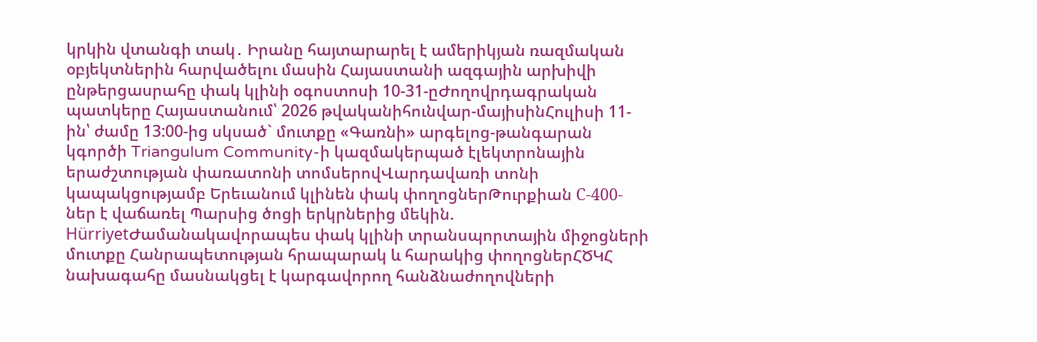կրկին վտանգի տակ․ Իրանը հայտարարել է ամերիկյան ռազմական օբյեկտներին հարվածելու մասին Հայաստանի ազգային արխիվի ընթերցասրահը փակ կլինի օգոստոսի 10-31-ըԺողովրդագրական պատկերը Հայաստանում՝ 2026 թվականիհունվար-մայիսինՀուլիսի 11-ին՝ ժամը 13:00-ից սկսած` մուտքը «Գառնի» արգելոց-թանգարան կգործի Triangulum Community-ի կազմակերպած էլեկտրոնային երաժշտության փառատոնի տոմսերովՎարդավառի տոնի կապակցությամբ Երեւանում կլինեն փակ փողոցներԹուրքիան С-400-ներ է վաճառել Պարսից ծոցի երկրներից մեկին. HürriyetԺամանակավորապես փակ կլինի տրանսպորտային միջոցների մուտքը Հանրապետության հրապարակ և հարակից փողոցներՀԾԿՀ նախագահը մասնակցել է կարգավորող հանձնաժողովների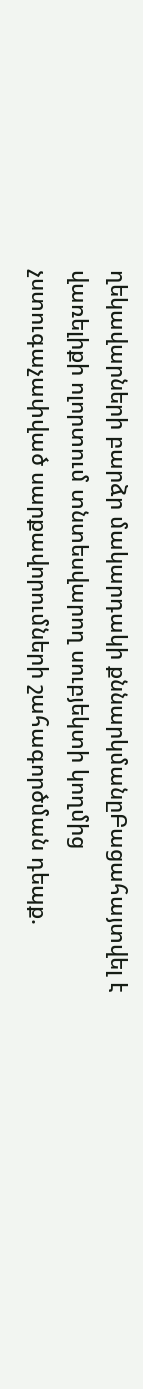ղեկավարների բարձր մակարդակի քննարկմանըԲացահայտվել է վառելիքի ոլորտում տնտեսվարող սուբյեկտի կողմից չստուգաչափված սարքավորումների շահագործման դեպք.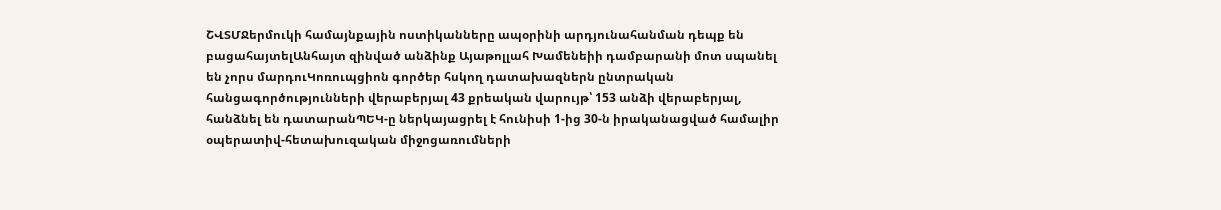ՇՎՏՄՋերմուկի համայնքային ոստիկանները ապօրինի արդյունահանման դեպք են բացահայտելԱնհայտ զինված անձինք Այաթոլլահ Խամենեիի դամբարանի մոտ սպանել են չորս մարդուԿոռուպցիոն գործեր հսկող դատախազներն ընտրական հանցագործությունների վերաբերյալ 43 քրեական վարույթ՝ 153 անձի վերաբերյալ, հանձնել են դատարանՊԵԿ-ը ներկայացրել է հունիսի 1-ից 30-ն իրականացված համալիր օպերատիվ-հետախուզական միջոցառումների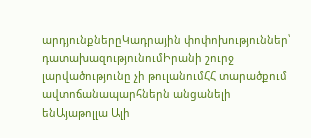արդյունքներըԿադրային փոփոխություններ՝ դատախազությունումԻրանի շուրջ լարվածությունը չի թուլանումՀՀ տարածքում ավտոճանապարհներն անցանելի ենԱյաթոլլա Ալի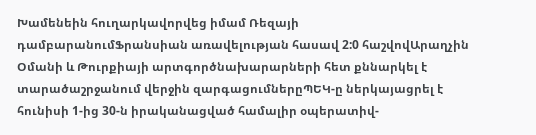Խամենեին հուղարկավորվեց իմամ Ռեզայի դամբարանումՖրանսիան առավելության հասավ 2:0 հաշվովԱրաղչին Օմանի և Թուրքիայի արտգործնախարարների հետ քննարկել է տարածաշրջանում վերջին զարգացումներըՊԵԿ-ը ներկայացրել է հունիսի 1-ից 30-ն իրականացված համալիր օպերատիվ-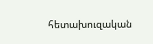հետախուզական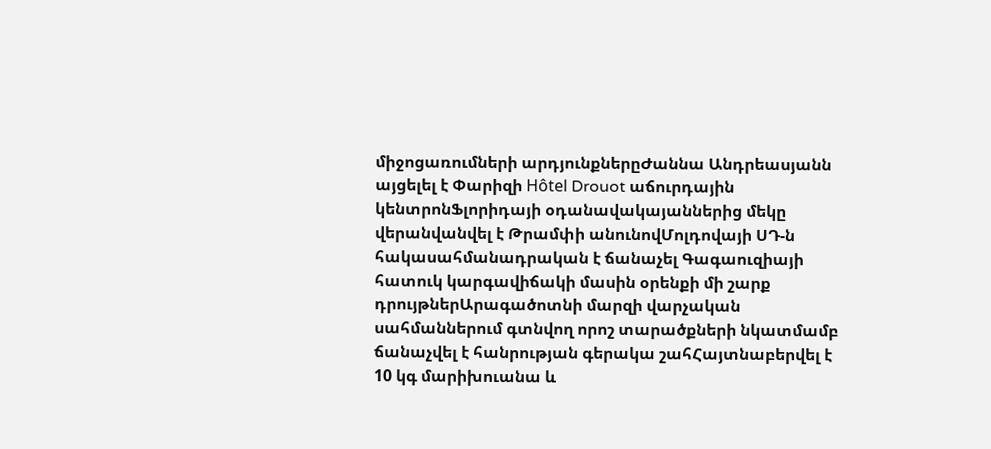միջոցառումների արդյունքներըԺաննա Անդրեասյանն այցելել է Փարիզի Hôtel Drouot աճուրդային կենտրոնՖլորիդայի օդանավակայաններից մեկը վերանվանվել է Թրամփի անունովՄոլդովայի ՍԴ-ն հակասահմանադրական է ճանաչել Գագաուզիայի հատուկ կարգավիճակի մասին օրենքի մի շարք դրույթներԱրագածոտնի մարզի վարչական սահմաններում գտնվող որոշ տարածքների նկատմամբ ճանաչվել է հանրության գերակա շահՀայտնաբերվել է 10 կգ մարիխուանա և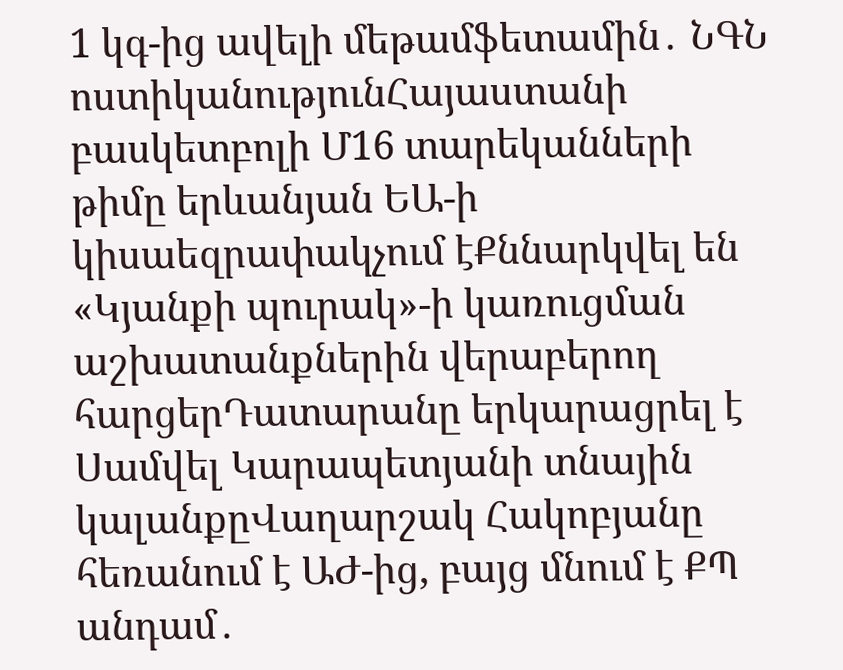1 կգ-ից ավելի մեթամֆետամին․ ՆԳՆ ոստիկանությունՀայաստանի բասկետբոլի Մ16 տարեկանների թիմը երևանյան ԵԱ-ի կիսաեզրափակչում էՔննարկվել են «Կյանքի պուրակ»-ի կառուցման աշխատանքներին վերաբերող հարցերԴատարանը երկարացրել է Սամվել Կարապետյանի տնային կալանքըՎաղարշակ Հակոբյանը հեռանում է ԱԺ-ից, բայց մնում է ՔՊ անդամ․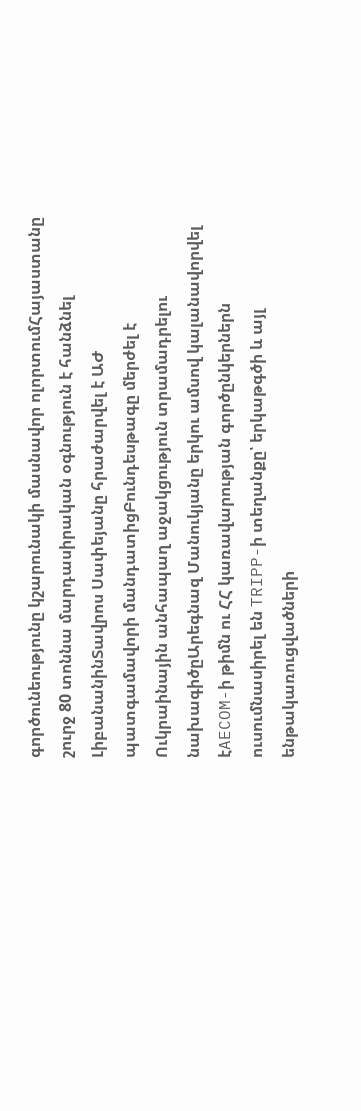գործունեությունը կշարունակի մասնավոր ոլորտումՀայաստանը շուրջ 80 տոննա մարդասիրական օգնություն է հանձնել ԼիբանանինՏավրոս Սափեյանը հրաժարվել է ԱԺ պատգամավորի մանդատիցԲունդեսթագը մերժել է Ուկրաինային անհապաղ աջակցություն տրամադրելու նախագիծըԱրեգնազ Մանուկյանը երկու ամսով կալանավորվել էAECOM-ի թիմն ու ՀՀ կառավարության գործընկերներն ուսումնասիրել են TRIPP-ի տեղանքը՝ երկաթգծի և այլ ենթակառուցվածների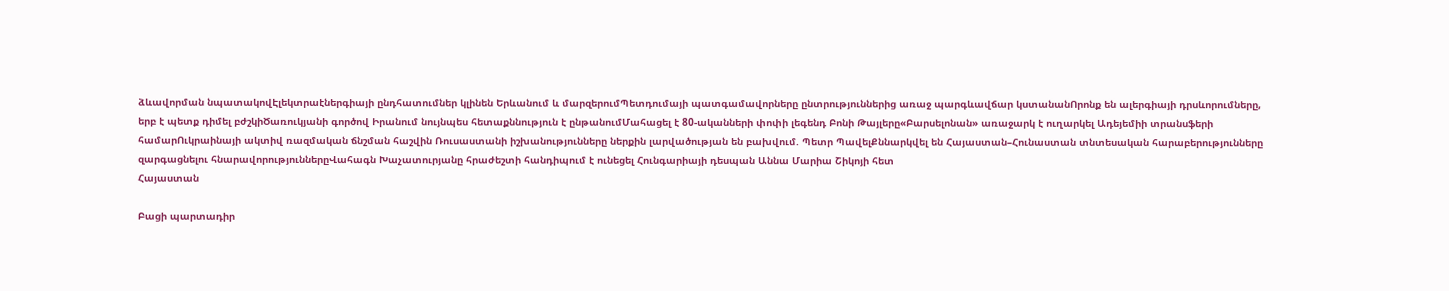ձևավորման նպատակովԷլեկտրաէներգիայի ընդհատումներ կլինեն Երևանում և մարզերումՊետդումայի պատգամավորները ընտրություններից առաջ պարգևավճար կստանանՈրոնք են ալերգիայի դրսևորումները, երբ է պետք դիմել բժշկիԾառուկյանի գործով Իրանում նույնպես հետաքննություն է ընթանումՄահացել է 80-ականների փոփի լեգենդ Բոնի Թայլերը«Բարսելոնան» առաջարկ է ուղարկել Ադեյեմիի տրանսֆերի համարՈւկրաինայի ակտիվ ռազմական ճնշման հաշվին Ռուսաստանի իշխանությունները ներքին լարվածության են բախվում. Պետր ՊավելՔննարկվել են Հայաստան–Հունաստան տնտեսական հարաբերությունները զարգացնելու հնարավորություններըՎահագն Խաչատուրյանը հրաժեշտի հանդիպում է ունեցել Հունգարիայի դեսպան Աննա Մարիա Շիկոյի հետ
Հայաստան

Բացի պարտադիր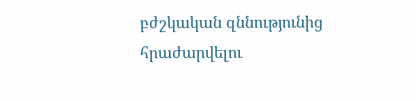բժշկական զննությունից հրաժարվելու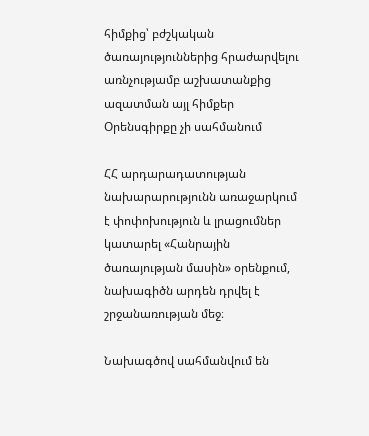հիմքից՝ բժշկական ծառայություններից հրաժարվելու առնչությամբ աշխատանքից ազատման այլ հիմքեր Օրենսգիրքը չի սահմանում

ՀՀ արդարադատության նախարարությունն առաջարկում է փոփոխություն և լրացումներ կատարել «Հանրային ծառայության մասին» օրենքում, նախագիծն արդեն դրվել է շրջանառության մեջ։

Նախագծով սահմանվում են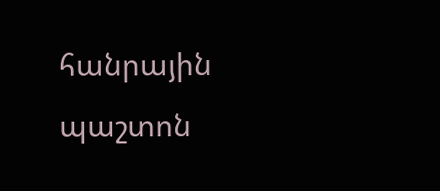հանրային պաշտոն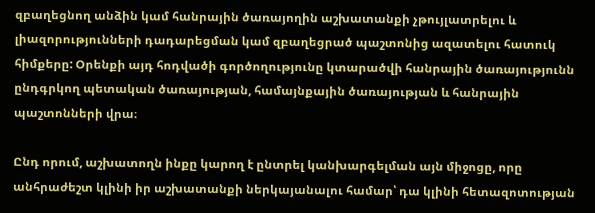զբաղեցնող անձին կամ հանրային ծառայողին աշխատանքի չթույլատրելու և լիազորությունների դադարեցման կամ զբաղեցրած պաշտոնից ազատելու հատուկ հիմքերը: Օրենքի այդ հոդվածի գործողությունը կտարածվի հանրային ծառայությունն ընդգրկող պետական ծառայության, համայնքային ծառայության և հանրային պաշտոնների վրա։

Ընդ որում, աշխատողն ինքը կարող է ընտրել կանխարգելման այն միջոցը, որը անհրաժեշտ կլինի իր աշխատանքի ներկայանալու համար՝ դա կլինի հետազոտության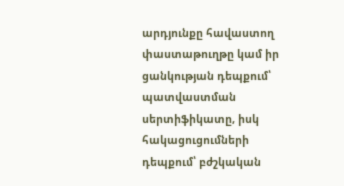արդյունքը հավաստող փաստաթուղթը կամ իր ցանկության դեպքում՝ պատվաստման սերտիֆիկատը, իսկ հակացուցումների դեպքում՝ բժշկական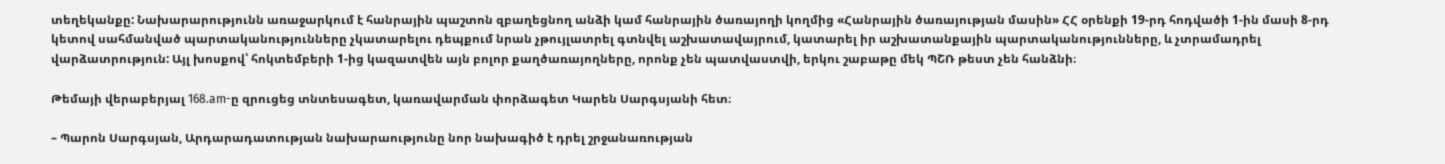տեղեկանքը: Նախարարությունն առաջարկում է հանրային պաշտոն զբաղեցնող անձի կամ հանրային ծառայողի կողմից «Հանրային ծառայության մասին» ՀՀ օրենքի 19-րդ հոդվածի 1-ին մասի 8-րդ կետով սահմանված պարտականությունները չկատարելու դեպքում նրան չթույլատրել գտնվել աշխատավայրում, կատարել իր աշխատանքային պարտականությունները, և չտրամադրել վարձատրություն: Այլ խոսքով՝ հոկտեմբերի 1-ից կազատվեն այն բոլոր քաղծառայողները, որոնք չեն պատվաստվի, երկու շաբաթը մեկ ՊՇՌ թեստ չեն հանձնի։

Թեմայի վերաբերյալ 168.am-ը զրուցեց տնտեսագետ, կառավարման փորձագետ Կարեն Սարգսյանի հետ։

– Պարոն Սարգսյան, Արդարադատության նախարաությունը նոր նախագիծ է դրել շրջանառության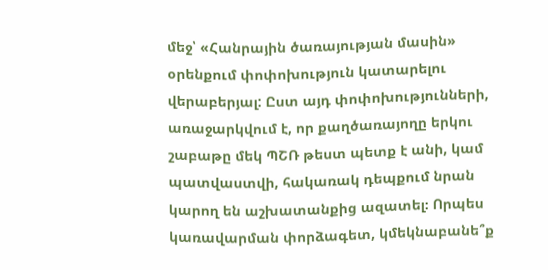մեջ՝ «Հանրային ծառայության մասին» օրենքում փոփոխություն կատարելու վերաբերյալ: Ըստ այդ փոփոխությունների, առաջարկվում է, որ քաղծառայողը երկու շաբաթը մեկ ՊՇՌ թեստ պետք է անի, կամ պատվաստվի, հակառակ դեպքում նրան կարող են աշխատանքից ազատել։ Որպես կառավարման փորձագետ, կմեկնաբանե՞ք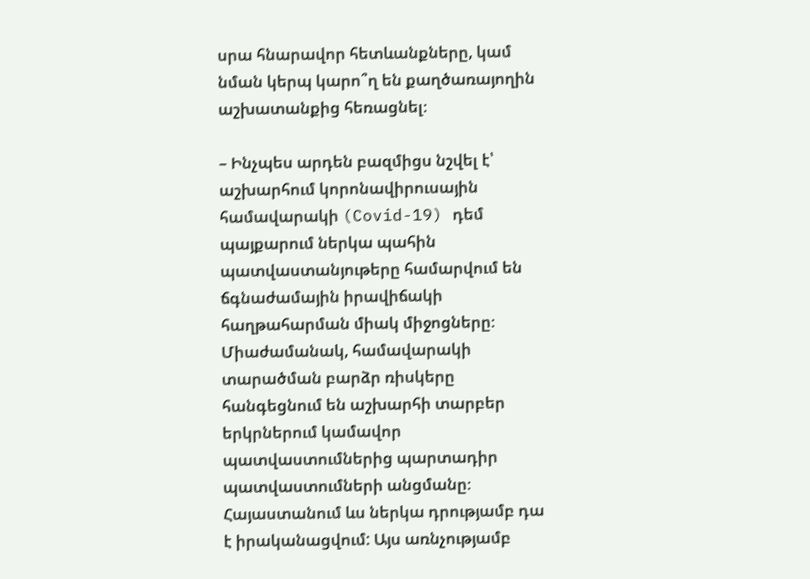սրա հնարավոր հետևանքները, կամ նման կերպ կարո՞ղ են քաղծառայողին աշխատանքից հեռացնել։

– Ինչպես արդեն բազմիցս նշվել է՝ աշխարհում կորոնավիրուսային համավարակի (Covid-19) դեմ պայքարում ներկա պահին պատվաստանյութերը համարվում են ճգնաժամային իրավիճակի հաղթահարման միակ միջոցները։ Միաժամանակ, համավարակի տարածման բարձր ռիսկերը հանգեցնում են աշխարհի տարբեր երկրներում կամավոր պատվաստումներից պարտադիր պատվաստումների անցմանը։ Հայաստանում ևս ներկա դրությամբ դա է իրականացվում: Այս առնչությամբ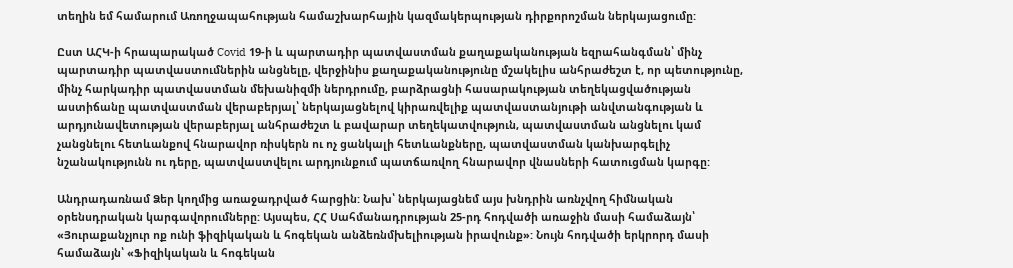տեղին եմ համարում Առողջապահության համաշխարհային կազմակերպության դիրքորոշման ներկայացումը:

Ըստ ԱՀԿ-ի հրապարակած Covid 19-ի և պարտադիր պատվաստման քաղաքականության եզրահանգման՝ մինչ պարտադիր պատվաստումներին անցնելը, վերջինիս քաղաքականությունը մշակելիս անհրաժեշտ է, որ պետությունը, մինչ հարկադիր պատվաստման մեխանիզմի ներդրումը, բարձրացնի հասարակության տեղեկացվածության աստիճանը պատվաստման վերաբերյալ՝ ներկայացնելով կիրառվելիք պատվաստանյութի անվտանգության և արդյունավետության վերաբերյալ անհրաժեշտ և բավարար տեղեկատվություն, պատվաստման անցնելու կամ չանցնելու հետևանքով հնարավոր ռիսկերն ու ոչ ցանկալի հետևանքները, պատվաստման կանխարգելիչ նշանակությունն ու դերը, պատվաստվելու արդյունքում պատճառվող հնարավոր վնասների հատուցման կարգը:

Անդրադառնամ Ձեր կողմից առաջադրված հարցին: Նախ՝ ներկայացնեմ այս խնդրին առնչվող հիմնական օրենսդրական կարգավորումները: Այսպես, ՀՀ Սահմանադրության 25-րդ հոդվածի առաջին մասի համաձայն՝ «Յուրաքանչյուր ոք ունի ֆիզիկական և հոգեկան անձեռնմխելիության իրավունք»: Նույն հոդվածի երկրորդ մասի համաձայն՝ «Ֆիզիկական և հոգեկան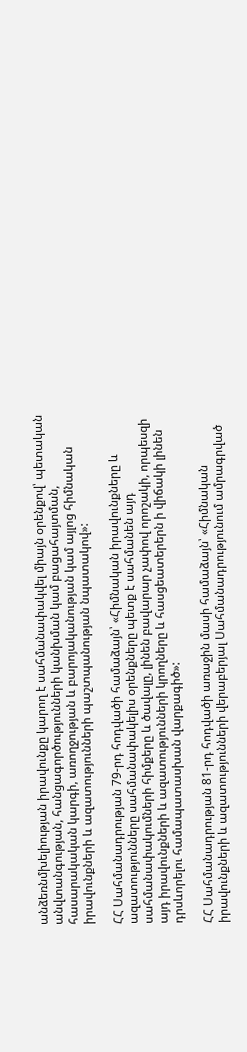անձեռնմխելիության իրավունքը կարող է սահմանափակվել միայն օրենքով՝ պետական անվտանգության, հանցագործությունների կանխման կամ բացահայտման, հասարակական կարգի, առողջության և բարոյականության կամ այլոց հիմնական իրավունքների և ազատությունների պաշտպանության նպատակով»:

ՀՀ Սահմանադրության 79-րդ հոդվածի համաձայն՝ «Հիմնական իրավունքները և ազատությունները սահմանափակելիս օրենքները պետք է սահմանեն այդ սահմանափակումների հիմքերը և ծավալը, լինեն բավարար չափով որոշակի, որպեսզի այդ իրավունքների և ազատությունների կրողները և հասցեատերերն ի վիճակի լինեն դրսևորելու համապատասխան վարքագիծ»:

ՀՀ Սահմանադրության 81-րդ հոդվածի առաջին մասի համաձայն՝ «Հիմնական իրավունքների և ազատությունների վերաբերյալ Սահմանադրությունում ամրագրված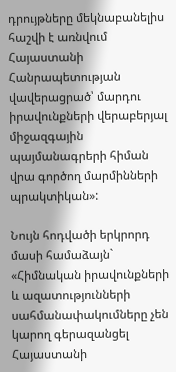դրույթները մեկնաբանելիս հաշվի է առնվում Հայաստանի Հանրապետության վավերացրած՝ մարդու իրավունքների վերաբերյալ միջազգային պայմանագրերի հիման վրա գործող մարմինների պրակտիկան»:

Նույն հոդվածի երկրորդ մասի համաձայն` «Հիմնական իրավունքների և ազատությունների սահմանափակումները չեն կարող գերազանցել Հայաստանի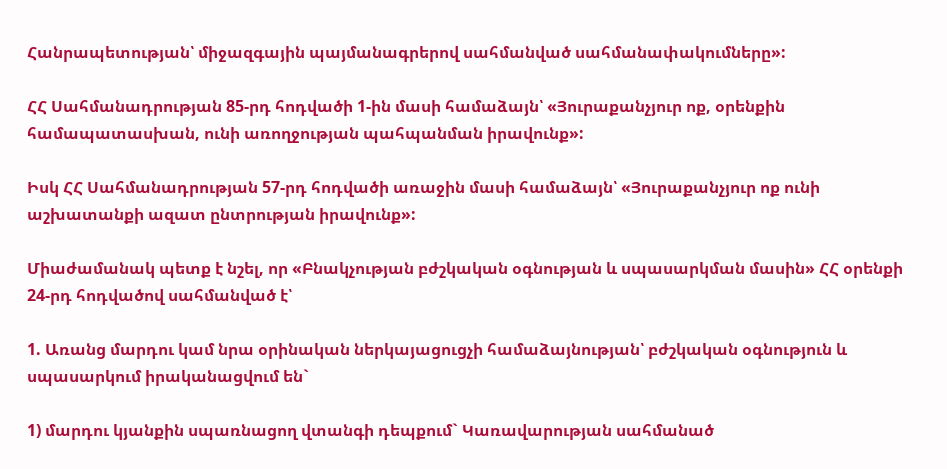Հանրապետության՝ միջազգային պայմանագրերով սահմանված սահմանափակումները»:

ՀՀ Սահմանադրության 85-րդ հոդվածի 1-ին մասի համաձայն՝ «Յուրաքանչյուր ոք, օրենքին համապատասխան, ունի առողջության պահպանման իրավունք»:

Իսկ ՀՀ Սահմանադրության 57-րդ հոդվածի առաջին մասի համաձայն՝ «Յուրաքանչյուր ոք ունի աշխատանքի ազատ ընտրության իրավունք»:

Միաժամանակ պետք է նշել, որ «Բնակչության բժշկական օգնության և սպասարկման մասին» ՀՀ օրենքի 24-րդ հոդվածով սահմանված է՝

1. Առանց մարդու կամ նրա օրինական ներկայացուցչի համաձայնության՝ բժշկական օգնություն և սպասարկում իրականացվում են`

1) մարդու կյանքին սպառնացող վտանգի դեպքում` Կառավարության սահմանած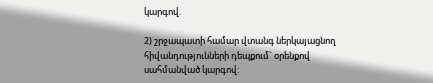կարգով.

2) շրջապատի համար վտանգ ներկայացնող հիվանդությունների դեպքում` օրենքով սահմանված կարգով: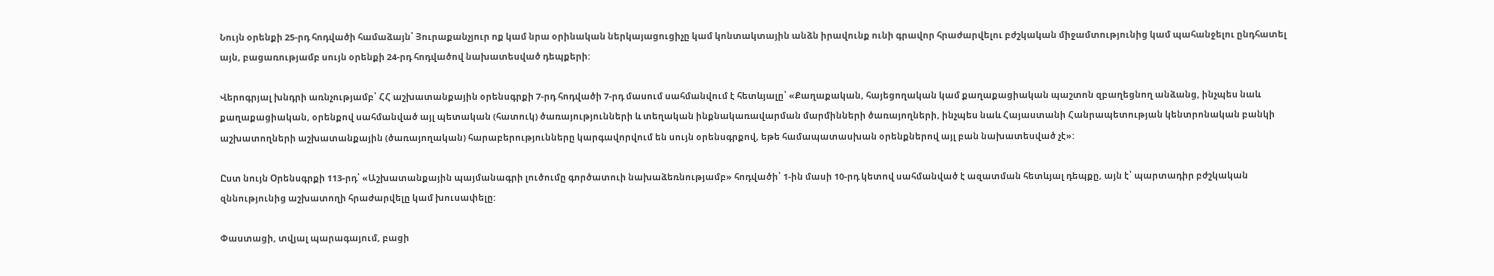Նույն օրենքի 25-րդ հոդվածի համաձայն՝ Յուրաքանչյուր ոք կամ նրա օրինական ներկայացուցիչը կամ կոնտակտային անձն իրավունք ունի գրավոր հրաժարվելու բժշկական միջամտությունից կամ պահանջելու ընդհատել այն, բացառությամբ սույն օրենքի 24-րդ հոդվածով նախատեսված դեպքերի:

Վերոգրյալ խնդրի առնչությամբ՝ ՀՀ աշխատանքային օրենսգրքի 7-րդ հոդվածի 7-րդ մասում սահմանվում է հետևյալը՝ «Քաղաքական, հայեցողական կամ քաղաքացիական պաշտոն զբաղեցնող անձանց, ինչպես նաև քաղաքացիական, օրենքով սահմանված այլ պետական (հատուկ) ծառայությունների և տեղական ինքնակառավարման մարմինների ծառայողների, ինչպես նաև Հայաստանի Հանրապետության կենտրոնական բանկի աշխատողների աշխատանքային (ծառայողական) հարաբերությունները կարգավորվում են սույն օրենսգրքով, եթե համապատասխան օրենքներով այլ բան նախատեսված չէ»:

Ըստ նույն Օրենսգրքի 113-րդ՝ «Աշխատանքային պայմանագրի լուծումը գործատուի նախաձեռնությամբ» հոդվածի՝ 1-ին մասի 10-րդ կետով սահմանված է ազատման հետևյալ դեպքը, այն է՝ պարտադիր բժշկական զննությունից աշխատողի հրաժարվելը կամ խուսափելը:

Փաստացի, տվյալ պարագայում, բացի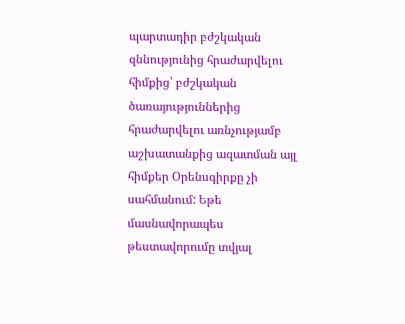պարտադիր բժշկական զննությունից հրաժարվելու հիմքից՝ բժշկական ծառայություններից հրաժարվելու առնչությամբ աշխատանքից ազատման այլ հիմքեր Օրենսգիրքը չի սահմանում: Եթե մասնավորապես թեստավորումը տվյալ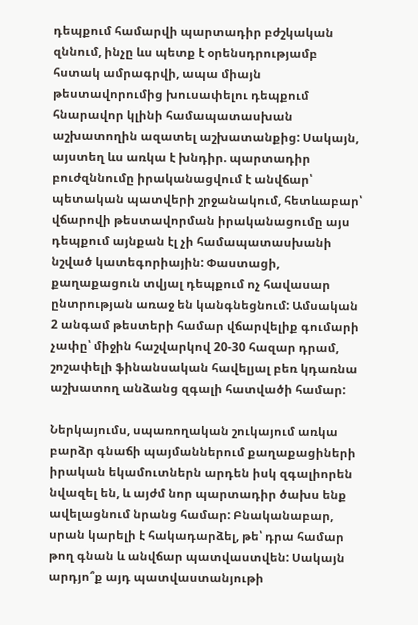դեպքում համարվի պարտադիր բժշկական զննում, ինչը ևս պետք է օրենսդրությամբ հստակ ամրագրվի, ապա միայն թեստավորումից խուսափելու դեպքում հնարավոր կլինի համապատասխան աշխատողին ազատել աշխատանքից: Սակայն, այստեղ ևս առկա է խնդիր. պարտադիր բուժզննումը իրականացվում է անվճար՝ պետական պատվերի շրջանակում, հետևաբար՝ վճարովի թեստավորման իրականացումը այս դեպքում այնքան էլ չի համապատասխանի նշված կատեգորիային: Փաստացի, քաղաքացուն տվյալ դեպքում ոչ հավասար ընտրության առաջ են կանգնեցնում: Ամսական 2 անգամ թեստերի համար վճարվելիք գումարի չափը՝ միջին հաշվարկով 20-30 հազար դրամ, շոշափելի ֆինանսական հավելյալ բեռ կդառնա աշխատող անձանց զգալի հատվածի համար:

Ներկայումս, սպառողական շուկայում առկա բարձր գնաճի պայմաններում քաղաքացիների իրական եկամուտներն արդեն իսկ զգալիորեն նվազել են, և այժմ նոր պարտադիր ծախս ենք ավելացնում նրանց համար: Բնականաբար, սրան կարելի է հակադարձել, թե՝ դրա համար թող գնան և անվճար պատվաստվեն: Սակայն արդյո՞ք այդ պատվաստանյութի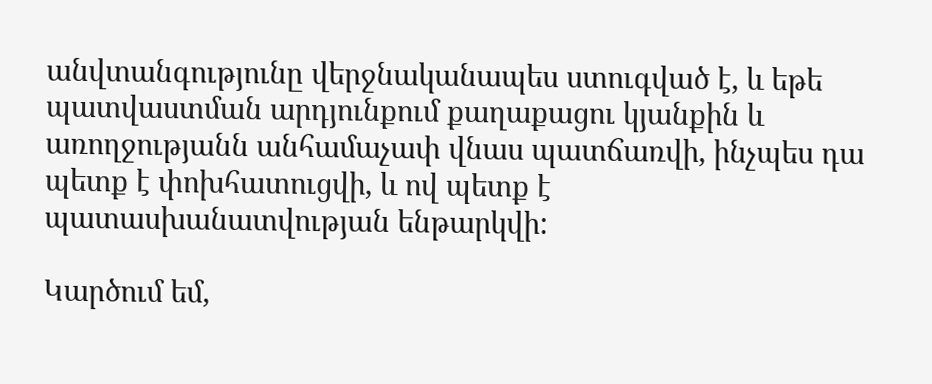անվտանգությունը վերջնականապես ստուգված է, և եթե պատվաստման արդյունքում քաղաքացու կյանքին և առողջությանն անհամաչափ վնաս պատճառվի, ինչպես դա պետք է փոխհատուցվի, և ով պետք է պատասխանատվության ենթարկվի:

Կարծում եմ,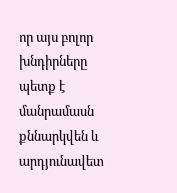որ այս բոլոր խնդիրները պետք է մանրամասն քննարկվեն և արդյունավետ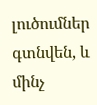լուծումներ գտնվեն, և մինչ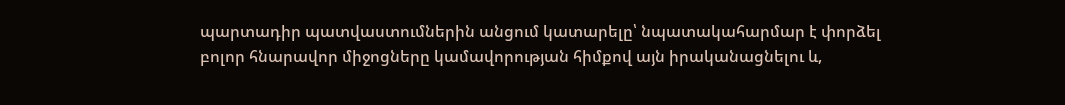պարտադիր պատվաստումներին անցում կատարելը՝ նպատակահարմար է փորձել բոլոր հնարավոր միջոցները կամավորության հիմքով այն իրականացնելու և,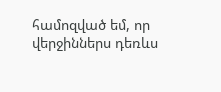համոզված եմ, որ վերջիններս դեռևս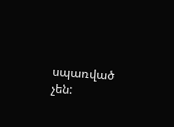սպառված չեն: